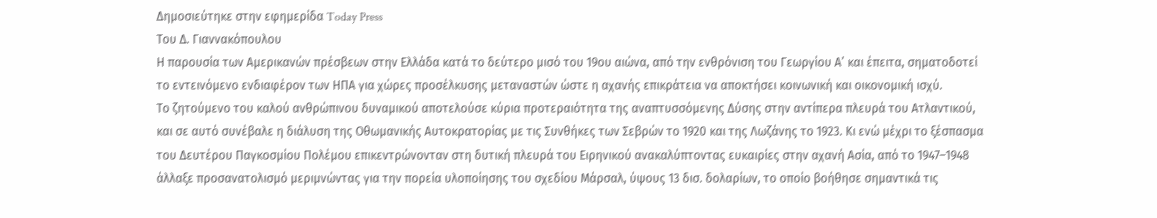Δημοσιεύτηκε στην εφημερίδα Today Press
Του Δ. Γιαννακόπουλου
Η παρουσία των Αμερικανών πρέσβεων στην Ελλάδα κατά το δεύτερο μισό του 19ου αιώνα, από την ενθρόνιση του Γεωργίου Α’ και έπειτα, σηματοδοτεί το εντεινόμενο ενδιαφέρον των ΗΠΑ για χώρες προσέλκυσης μεταναστών ώστε η αχανής επικράτεια να αποκτήσει κοινωνική και οικονομική ισχύ.
Το ζητούμενο του καλού ανθρώπινου δυναμικού αποτελούσε κύρια προτεραιότητα της αναπτυσσόμενης Δύσης στην αντίπερα πλευρά του Ατλαντικού, και σε αυτό συνέβαλε η διάλυση της Οθωμανικής Αυτοκρατορίας με τις Συνθήκες των Σεβρών το 1920 και της Λωζάνης το 1923. Κι ενώ μέχρι το ξέσπασμα του Δευτέρου Παγκοσμίου Πολέμου επικεντρώνονταν στη δυτική πλευρά του Ειρηνικού ανακαλύπτοντας ευκαιρίες στην αχανή Ασία, από το 1947–1948 άλλαξε προσανατολισμό μεριμνώντας για την πορεία υλοποίησης του σχεδίου Μάρσαλ, ύψους 13 δισ. δολαρίων, το οποίο βοήθησε σημαντικά τις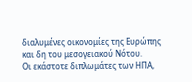διαλυμένες οικονομίες της Ευρώπης και δη του μεσογειακού Νότου.
Οι εκάστοτε διπλωμάτες των ΗΠΑ,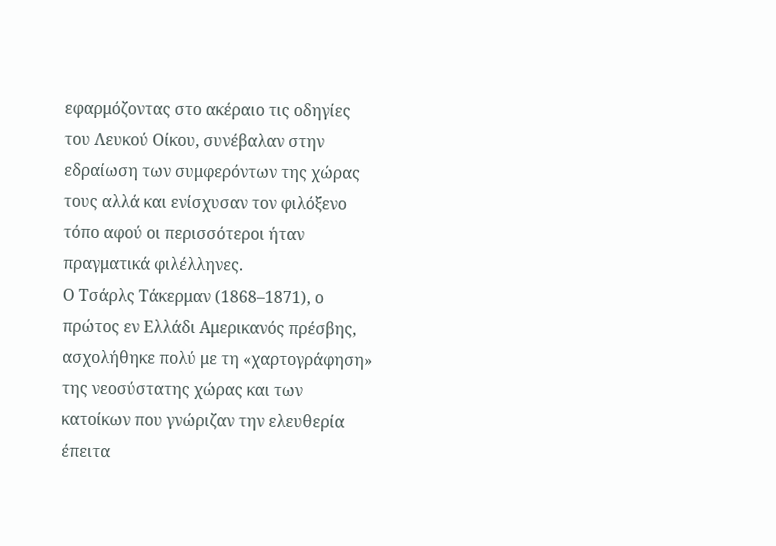εφαρμόζοντας στο ακέραιο τις οδηγίες του Λευκού Οίκου, συνέβαλαν στην εδραίωση των συμφερόντων της χώρας τους αλλά και ενίσχυσαν τον φιλόξενο τόπο αφού οι περισσότεροι ήταν πραγματικά φιλέλληνες.
Ο Τσάρλς Τάκερμαν (1868–1871), ο πρώτος εν Ελλάδι Αμερικανός πρέσβης, ασχολήθηκε πολύ με τη «χαρτογράφηση» της νεοσύστατης χώρας και των κατοίκων που γνώριζαν την ελευθερία έπειτα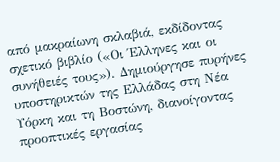από μακραίωνη σκλαβιά, εκδίδοντας σχετικό βιβλίο («Οι Έλληνες και οι συνήθειές τους»). Δημιούργησε πυρήνες υποστηρικτών της Ελλάδας στη Νέα Υόρκη και τη Βοστώνη, διανοίγοντας προοπτικές εργασίας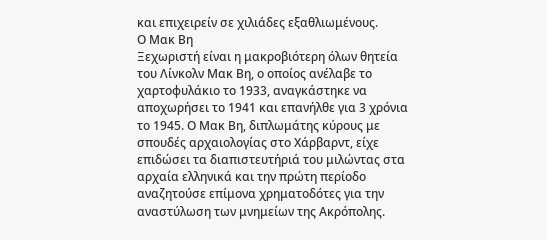και επιχειρείν σε χιλιάδες εξαθλιωμένους.
Ο Μακ Βη
Ξεχωριστή είναι η μακροβιότερη όλων θητεία του Λίνκολν Μακ Βη, ο οποίος ανέλαβε το χαρτοφυλάκιο το 1933, αναγκάστηκε να αποχωρήσει το 1941 και επανήλθε για 3 χρόνια το 1945. Ο Μακ Βη, διπλωμάτης κύρους με σπουδές αρχαιολογίας στο Χάρβαρντ, είχε επιδώσει τα διαπιστευτήριά του μιλώντας στα αρχαία ελληνικά και την πρώτη περίοδο αναζητούσε επίμονα χρηματοδότες για την αναστύλωση των μνημείων της Ακρόπολης.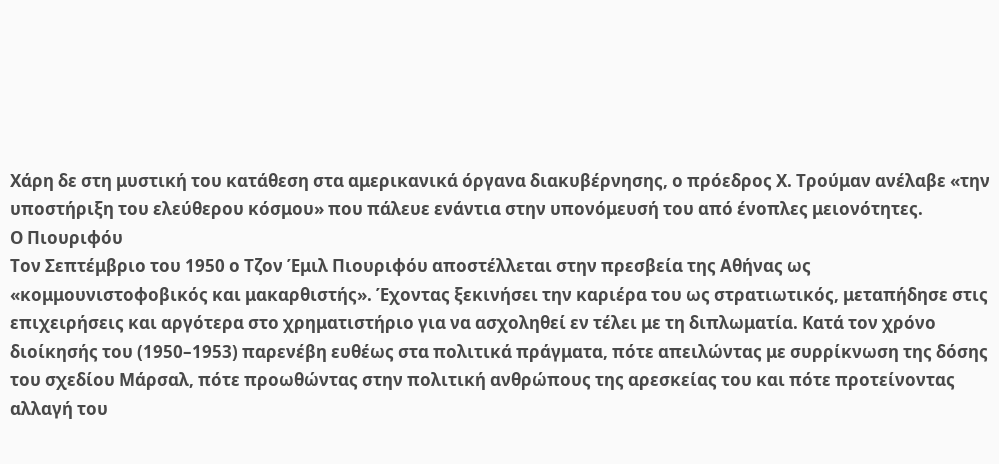Χάρη δε στη μυστική του κατάθεση στα αμερικανικά όργανα διακυβέρνησης, ο πρόεδρος Χ. Τρούμαν ανέλαβε «την υποστήριξη του ελεύθερου κόσμου» που πάλευε ενάντια στην υπονόμευσή του από ένοπλες μειονότητες.
Ο Πιουριφόυ
Τον Σεπτέμβριο του 1950 ο Τζον Έμιλ Πιουριφόυ αποστέλλεται στην πρεσβεία της Αθήνας ως «κομμουνιστοφοβικός και μακαρθιστής». Έχοντας ξεκινήσει την καριέρα του ως στρατιωτικός, μεταπήδησε στις επιχειρήσεις και αργότερα στο χρηματιστήριο για να ασχοληθεί εν τέλει με τη διπλωματία. Κατά τον χρόνο διοίκησής του (1950–1953) παρενέβη ευθέως στα πολιτικά πράγματα, πότε απειλώντας με συρρίκνωση της δόσης του σχεδίου Μάρσαλ, πότε προωθώντας στην πολιτική ανθρώπους της αρεσκείας του και πότε προτείνοντας αλλαγή του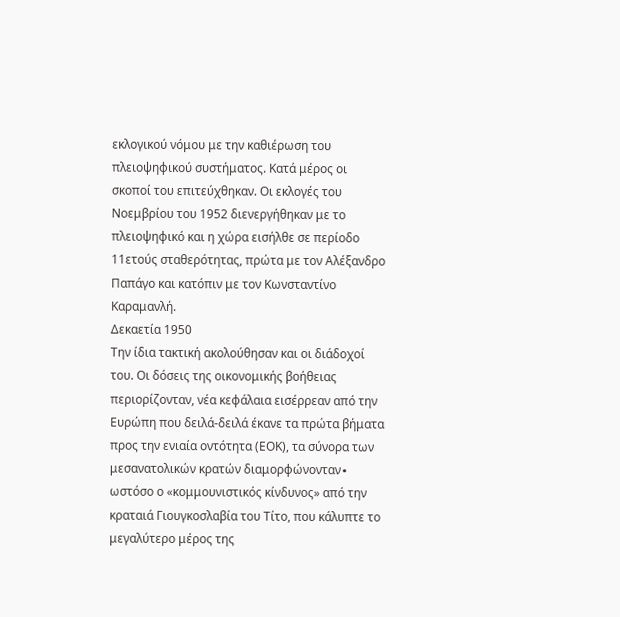εκλογικού νόμου με την καθιέρωση του πλειοψηφικού συστήματος. Κατά μέρος οι σκοποί του επιτεύχθηκαν. Οι εκλογές του Νοεμβρίου του 1952 διενεργήθηκαν με το πλειοψηφικό και η χώρα εισήλθε σε περίοδο 11ετούς σταθερότητας, πρώτα με τον Αλέξανδρο Παπάγο και κατόπιν με τον Κωνσταντίνο Καραμανλή.
Δεκαετία 1950
Την ίδια τακτική ακολούθησαν και οι διάδοχοί του. Οι δόσεις της οικονομικής βοήθειας περιορίζονταν, νέα κεφάλαια εισέρρεαν από την Ευρώπη που δειλά-δειλά έκανε τα πρώτα βήματα προς την ενιαία οντότητα (ΕΟΚ), τα σύνορα των μεσανατολικών κρατών διαμορφώνονταν∙ ωστόσο ο «κομμουνιστικός κίνδυνος» από την κραταιά Γιουγκοσλαβία του Τίτο, που κάλυπτε το μεγαλύτερο μέρος της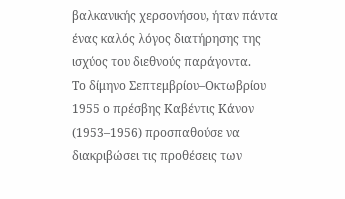βαλκανικής χερσονήσου, ήταν πάντα ένας καλός λόγος διατήρησης της ισχύος του διεθνούς παράγοντα.
Το δίμηνο Σεπτεμβρίου–Οκτωβρίου 1955 ο πρέσβης Καβέντις Κάνον (1953–1956) προσπαθούσε να διακριβώσει τις προθέσεις των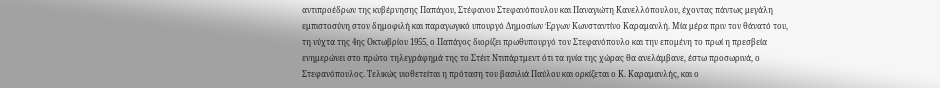αντιπροέδρων της κυβέρνησης Παπάγου, Στέφανου Στεφανόπουλου και Παναγιώτη Κανελλόπουλου, έχοντας πάντως μεγάλη εμπιστοσύνη στον δημοφιλή και παραγωγικό υπουργό Δημοσίων Έργων Κωνσταντίνο Καραμανλή. Μία μέρα πριν τον θάνατό του, τη νύχτα της 4ης Οκτωβρίου 1955, ο Παπάγος διορίζει πρωθυπουργό τον Στεφανόπουλο και την επομένη το πρωί η πρεσβεία ενημερώνει στο πρώτο τηλεγράφημά της το Στέιτ Ντιπάρτμεντ ότι τα ηνία της χώρας θα ανελάμβανε, έστω προσωρινά, ο Στεφανόπουλος. Τελικώς υιοθετείται η πρόταση του βασιλιά Παύλου και ορκίζεται ο Κ. Καραμανλής, και ο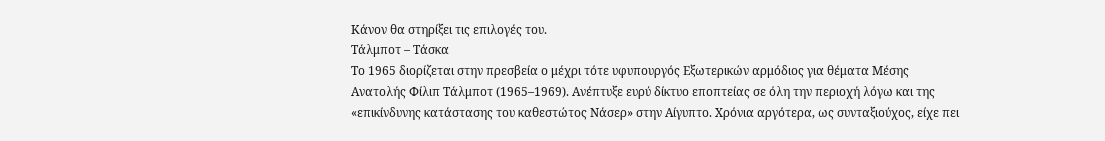Κάνον θα στηρίξει τις επιλογές του.
Τάλμποτ – Τάσκα
Το 1965 διορίζεται στην πρεσβεία ο μέχρι τότε υφυπουργός Εξωτερικών αρμόδιος για θέματα Μέσης Ανατολής Φίλιπ Τάλμποτ (1965–1969). Ανέπτυξε ευρύ δίκτυο εποπτείας σε όλη την περιοχή λόγω και της «επικίνδυνης κατάστασης του καθεστώτος Νάσερ» στην Αίγυπτο. Χρόνια αργότερα, ως συνταξιούχος, είχε πει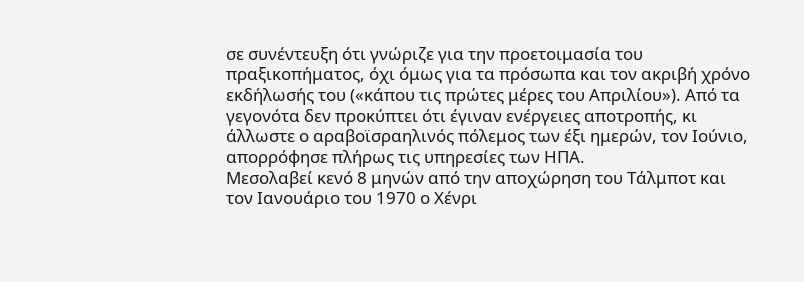σε συνέντευξη ότι γνώριζε για την προετοιμασία του πραξικοπήματος, όχι όμως για τα πρόσωπα και τον ακριβή χρόνο εκδήλωσής του («κάπου τις πρώτες μέρες του Απριλίου»). Από τα γεγονότα δεν προκύπτει ότι έγιναν ενέργειες αποτροπής, κι άλλωστε ο αραβοϊσραηλινός πόλεμος των έξι ημερών, τον Ιούνιο, απορρόφησε πλήρως τις υπηρεσίες των ΗΠΑ.
Μεσολαβεί κενό 8 μηνών από την αποχώρηση του Τάλμποτ και τον Ιανουάριο του 1970 ο Χένρι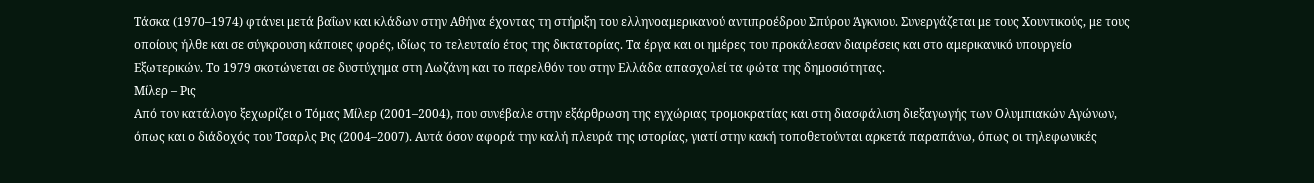Τάσκα (1970–1974) φτάνει μετά βαΐων και κλάδων στην Αθήνα έχοντας τη στήριξη του ελληνοαμερικανού αντιπροέδρου Σπύρου Άγκνιου. Συνεργάζεται με τους Χουντικούς, με τους οποίους ήλθε και σε σύγκρουση κάποιες φορές, ιδίως το τελευταίο έτος της δικτατορίας. Τα έργα και οι ημέρες του προκάλεσαν διαιρέσεις και στο αμερικανικό υπουργείο Εξωτερικών. Το 1979 σκοτώνεται σε δυστύχημα στη Λωζάνη και το παρελθόν του στην Ελλάδα απασχολεί τα φώτα της δημοσιότητας.
Μίλερ – Ρις
Από τον κατάλογο ξεχωρίζει ο Τόμας Μίλερ (2001–2004), που συνέβαλε στην εξάρθρωση της εγχώριας τρομοκρατίας και στη διασφάλιση διεξαγωγής των Ολυμπιακών Αγώνων, όπως και ο διάδοχός του Τσαρλς Ρις (2004–2007). Αυτά όσον αφορά την καλή πλευρά της ιστορίας, γιατί στην κακή τοποθετούνται αρκετά παραπάνω, όπως οι τηλεφωνικές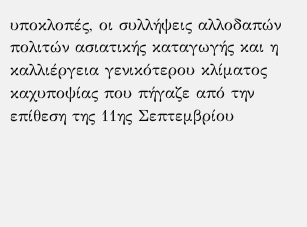υποκλοπές, οι συλλήψεις αλλοδαπών πολιτών ασιατικής καταγωγής και η καλλιέργεια γενικότερου κλίματος καχυποψίας που πήγαζε από την επίθεση της 11ης Σεπτεμβρίου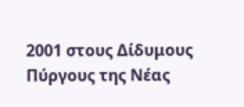2001 στους Δίδυμους Πύργους της Νέας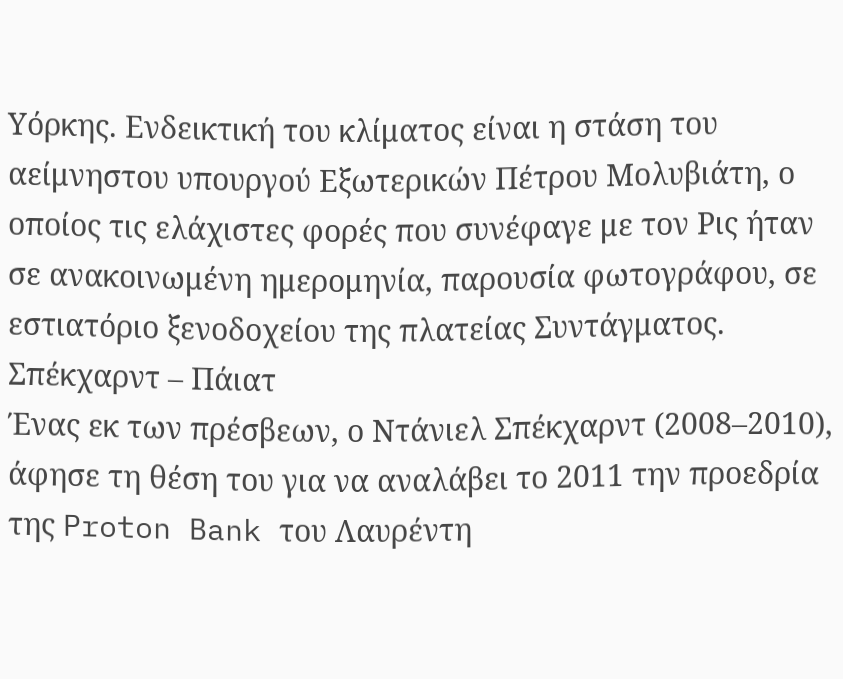Υόρκης. Ενδεικτική του κλίματος είναι η στάση του αείμνηστου υπουργού Εξωτερικών Πέτρου Μολυβιάτη, ο οποίος τις ελάχιστες φορές που συνέφαγε με τον Ρις ήταν σε ανακοινωμένη ημερομηνία, παρουσία φωτογράφου, σε εστιατόριο ξενοδοχείου της πλατείας Συντάγματος.
Σπέκχαρντ – Πάιατ
Ένας εκ των πρέσβεων, ο Ντάνιελ Σπέκχαρντ (2008–2010), άφησε τη θέση του για να αναλάβει το 2011 την προεδρία της Proton Bank του Λαυρέντη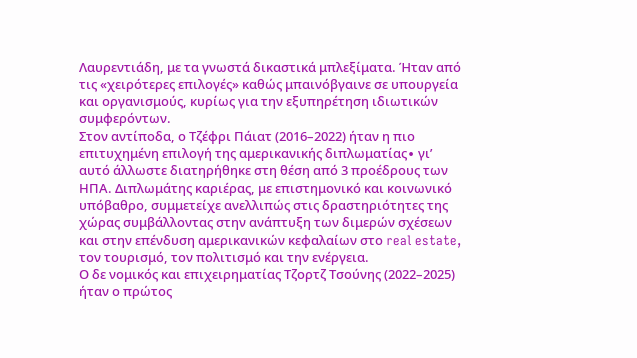Λαυρεντιάδη, με τα γνωστά δικαστικά μπλεξίματα. Ήταν από τις «χειρότερες επιλογές» καθώς μπαινόβγαινε σε υπουργεία και οργανισμούς, κυρίως για την εξυπηρέτηση ιδιωτικών συμφερόντων.
Στον αντίποδα, ο Τζέφρι Πάιατ (2016–2022) ήταν η πιο επιτυχημένη επιλογή της αμερικανικής διπλωματίας∙ γι’ αυτό άλλωστε διατηρήθηκε στη θέση από 3 προέδρους των ΗΠΑ. Διπλωμάτης καριέρας, με επιστημονικό και κοινωνικό υπόβαθρο, συμμετείχε ανελλιπώς στις δραστηριότητες της χώρας συμβάλλοντας στην ανάπτυξη των διμερών σχέσεων και στην επένδυση αμερικανικών κεφαλαίων στο real estate, τον τουρισμό, τον πολιτισμό και την ενέργεια.
Ο δε νομικός και επιχειρηματίας Τζορτζ Τσούνης (2022–2025) ήταν ο πρώτος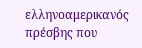ελληνοαμερικανός πρέσβης που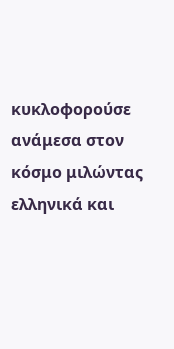κυκλοφορούσε ανάμεσα στον κόσμο μιλώντας ελληνικά και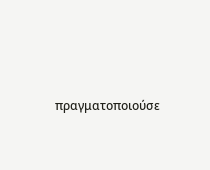πραγματοποιούσε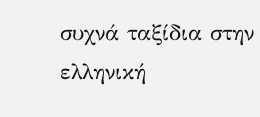συχνά ταξίδια στην ελληνική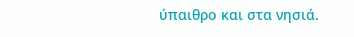ύπαιθρο και στα νησιά.